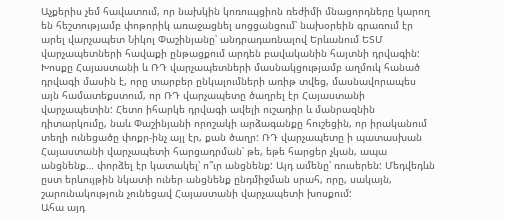Աչքերիս չեմ հավատում, որ նախկին կոռուպցիոն ռեժիմի մնացորդները կարող են հեշտությամբ փոթորիկ առաջացնել սոցցանցում՝ նախօրեին գրառում էր արել վարչապետ Նիկոլ Փաշինյանը՝ անդրադառնալով Երևանում ԵՏՄ վարչապետների հավաքի ընթացքում արդեն բավականին հայտնի դրվագին:
Խոսքը Հայաստանի և ՌԴ վարչապետների մասնակցությամբ աղմուկ հանած դրվագի մասին է, որը տարբեր ընկալումների առիթ տվեց, մասնավորապես այն համատեքստում, որ ՌԴ վարչապետը ծաղրել էր Հայաստանի վարչապետին: Հետո իհարկե դրվագի ավելի ուշադիր և մանրազնին դիտարկումը, նաև Փաշինյանի որոշակի արձագանքը հուշեցին, որ իրականում տեղի ունեցածը փոքր-ինչ այլ էր, քան ծաղր: ՌԴ վարչապետը ի պատասխան Հայաստանի վարչապետի հարցադրման՝ թե, եթե հարցեր չկան, ապա անցնենք… փորձել էր կատակել՝ ո՞ւր անցնենք: Այդ ամենը՝ ռուսերեն: Մեդվեդևն ըստ երևույթին նկատի ուներ անցնենք ընդմիջման սրահ, որը, սակայն, շարունակություն չունեցավ Հայաստանի վարչապետի խոսքում:
Ահա այդ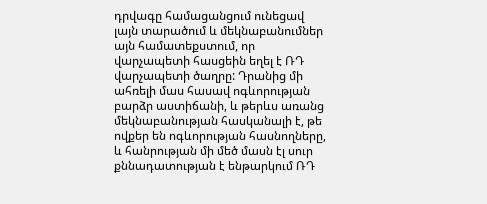դրվագը համացանցում ունեցավ լայն տարածում և մեկնաբանումներ այն համատեքստում, որ վարչապետի հասցեին եղել է ՌԴ վարչապետի ծաղրը: Դրանից մի ահռելի մաս հասավ ոգևորության բարձր աստիճանի, և թերևս առանց մեկնաբանության հասկանալի է, թե ովքեր են ոգևորության հասնողները, և հանրության մի մեծ մասն էլ սուր քննադատության է ենթարկում ՌԴ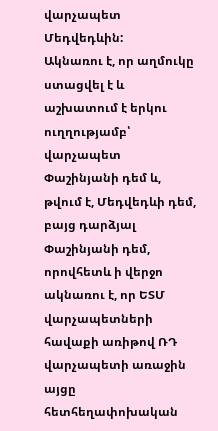վարչապետ Մեդվեդևին:
Ակնառու է, որ աղմուկը ստացվել է և աշխատում է երկու ուղղությամբ՝ վարչապետ Փաշինյանի դեմ և, թվում է, Մեդվեդևի դեմ, բայց դարձյալ Փաշինյանի դեմ, որովհետև ի վերջո ակնառու է, որ ԵՏՄ վարչապետների հավաքի առիթով ՌԴ վարչապետի առաջին այցը հետհեղափոխական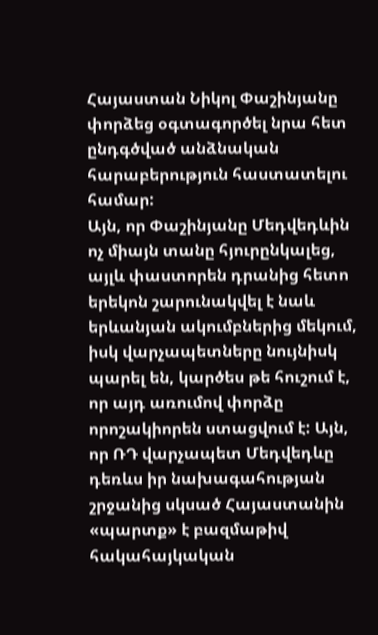Հայաստան Նիկոլ Փաշինյանը փորձեց օգտագործել նրա հետ ընդգծված անձնական հարաբերություն հաստատելու համար:
Այն, որ Փաշինյանը Մեդվեդևին ոչ միայն տանը հյուրընկալեց, այլև փաստորեն դրանից հետո երեկոն շարունակվել է նաև երևանյան ակումբներից մեկում, իսկ վարչապետները նույնիսկ պարել են, կարծես թե հուշում է, որ այդ առումով փորձը որոշակիորեն ստացվում է: Այն, որ ՌԴ վարչապետ Մեդվեդևը դեռևս իր նախագահության շրջանից սկսած Հայաստանին «պարտք» է բազմաթիվ հակահայկական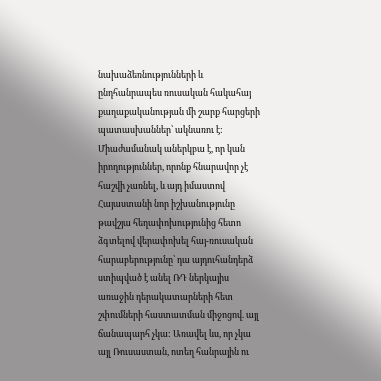նախաձեռնությունների և ընդհանրապես ռուսական հակահայ քաղաքականության մի շարք հարցերի պատասխաններ՝ ակնառու է: Միաժամանակ աներկբա է, որ կան իրողություններ, որոնք հնարավոր չէ հաշվի չառնել, և այդ իմաստով Հայաստանի նոր իշխանությունը թավշյա հեղափոխությունից հետո ձգտելով վերափոխել հայ-ռուսական հարաբերությունը՝ դա այդուհանդերձ ստիպված է անել ՌԴ ներկայիս առաջին դերակատարների հետ շփումների հաստատման միջոցով. այլ ճանապարհ չկա: Առավել ևս, որ չկա այլ Ռուսաստան, ոտեղ հանրային ու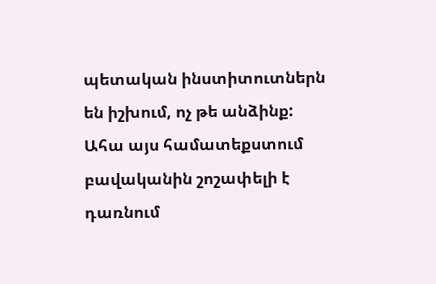պետական ինստիտուտներն են իշխում, ոչ թե անձինք:
Ահա այս համատեքստում բավականին շոշափելի է դառնում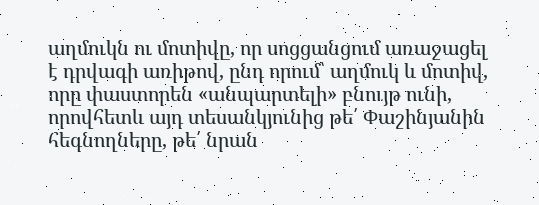աղմուկն ու մոտիվը, որ սոցցանցում առաջացել է դրվագի առիթով, ընդ որում՝ աղմուկ և մոտիվ, որը փաստորեն «անպարտելի» բնույթ ունի, որովհետև այդ տեսանկյունից թե՛ Փաշինյանին հեգնողները, թե՛ նրան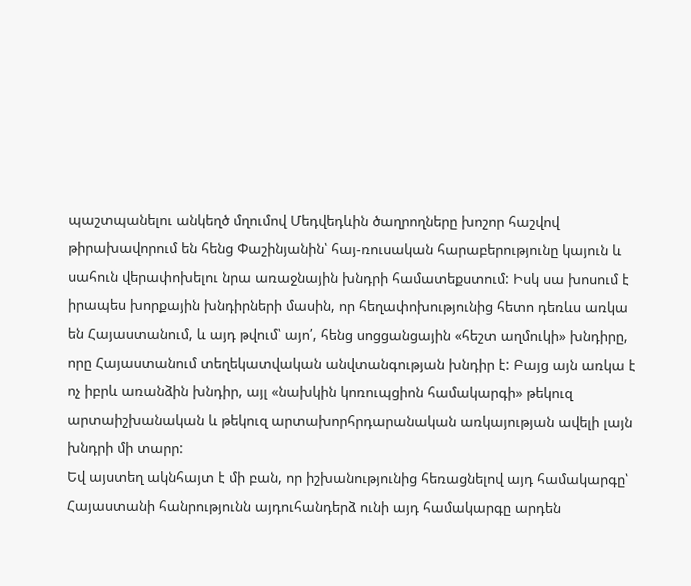պաշտպանելու անկեղծ մղումով Մեդվեդևին ծաղրողները խոշոր հաշվով թիրախավորում են հենց Փաշինյանին՝ հայ-ռուսական հարաբերությունը կայուն և սահուն վերափոխելու նրա առաջնային խնդրի համատեքստում: Իսկ սա խոսում է իրապես խորքային խնդիրների մասին, որ հեղափոխությունից հետո դեռևս առկա են Հայաստանում, և այդ թվում՝ այո՛, հենց սոցցանցային «հեշտ աղմուկի» խնդիրը, որը Հայաստանում տեղեկատվական անվտանգության խնդիր է: Բայց այն առկա է ոչ իբրև առանձին խնդիր, այլ «նախկին կոռուպցիոն համակարգի» թեկուզ արտաիշխանական և թեկուզ արտախորհրդարանական առկայության ավելի լայն խնդրի մի տարր:
Եվ այստեղ ակնհայտ է մի բան, որ իշխանությունից հեռացնելով այդ համակարգը՝ Հայաստանի հանրությունն այդուհանդերձ ունի այդ համակարգը արդեն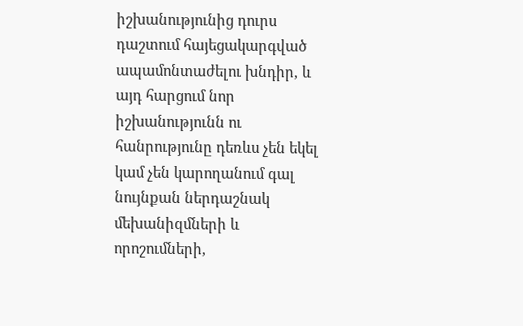իշխանությունից դուրս դաշտում հայեցակարգված ապամոնտաժելու խնդիր, և այդ հարցում նոր իշխանությունն ու հանրությունը դեռևս չեն եկել կամ չեն կարողանում գալ նույնքան ներդաշնակ մեխանիզմների և որոշումների,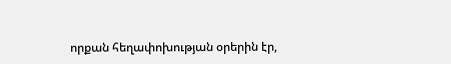որքան հեղափոխության օրերին էր,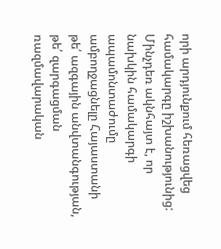որի արդյունքում հեռացվեց համակարգը իշխանությունից: Մինչդեռ ակնհայտ է, որ նախկին համակարգի ապամոնտաժումը ամբողջացնելը Հայաստանի թե՛ ազգային անվտանգության, թե՛ զարգացման ռազմավարական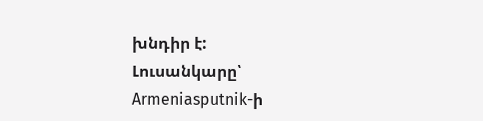խնդիր է:
Լուսանկարը՝ Armeniasputnik-ի